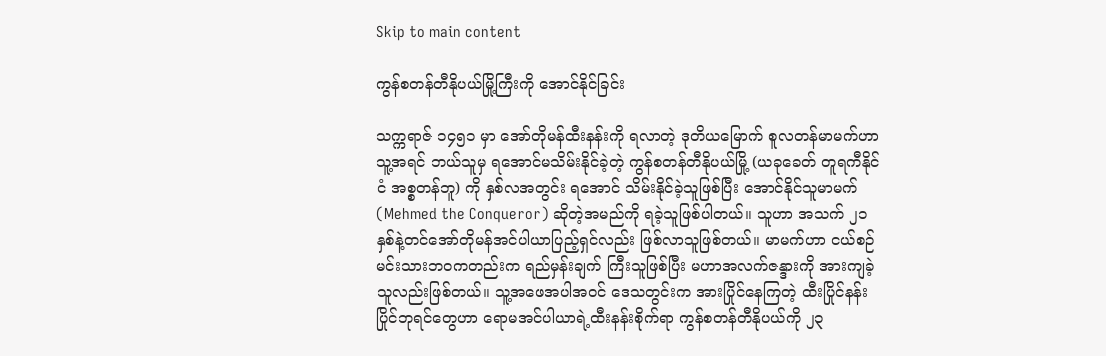Skip to main content

ကွန်စတန်တီနိုပယ်မြို့ကြီးကို အောင်နိုင်ခြင်း

သက္ကရာဇ် ၁၄၅၁ မှာ အော်တိုမန်ထီးနန်းကို ရလာတဲ့ ဒုတိယမြောက် စူလတန်မာမက်ဟာ သူ့အရင် ဘယ်သူမှ ရအောင်မသိမ်းနိုင်ခဲ့တဲ့ ကွန်စတန်တီနိုပယ်မြို့ (ယခုခေတ် တူရကီနိုင်ငံ အစ္စတန်ဘူ) ကို နှစ်လအတွင်း ရအောင် သိမ်းနိုင်ခဲ့သူဖြစ်ပြီး အောင်နိုင်သူမာမက် (Mehmed the Conqueror) ဆိုတဲ့အမည်ကို ရခဲ့သူဖြစ်ပါတယ်။ သူဟာ အသက် ၂၁ နှစ်နဲ့တင်အော်တိုမန်အင်ပါယာပြည့်ရှင်လည်း ဖြစ်လာသူဖြစ်တယ်။ မာမက်ဟာ ငယ်စဉ်မင်းသားဘဝကတည်းက ရည်မှန်းချက် ကြီးသူဖြစ်ပြီး မဟာအလက်ဇန္ဒားကို အားကျခဲ့သူလည်းဖြစ်တယ်။ သူ့အဖေအပါအဝင် ဒေသတွင်းက အားပြိုင်နေကြတဲ့ ထီးပြိုင်နန်းပြိုင်ဘုရင်တွေဟာ ရောမအင်ပါယာရဲ့ထီးနန်းစိုက်ရာ ကွန်စတန်တီနိုပယ်ကို ၂၃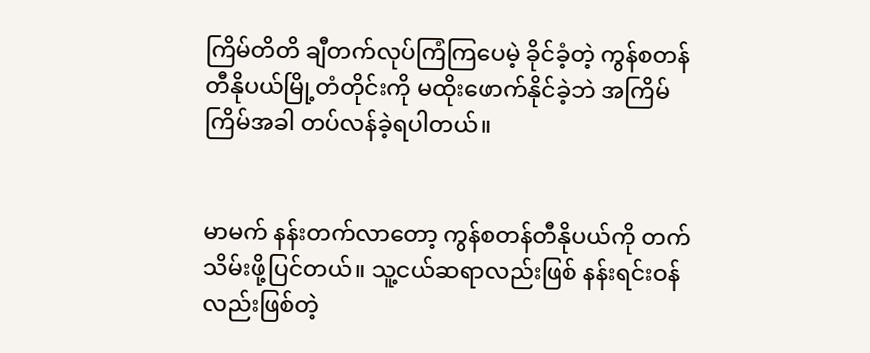ကြိမ်တိတိ ချီတက်လုပ်ကြံကြပေမဲ့ ခိုင်ခံ့တဲ့ ကွန်စတန်တီနိုပယ်မြို့တံတိုင်းကို မထိုးဖောက်နိုင်ခဲ့ဘဲ အကြိမ်ကြိမ်အခါ တပ်လန်ခဲ့ရပါတယ်။


မာမက် နန်းတက်လာတော့ ကွန်စတန်တီနိုပယ်ကို တက်သိမ်းဖို့ပြင်တယ်။ သူ့ငယ်ဆရာလည်းဖြစ် နန်းရင်းဝန်လည်းဖြစ်တဲ့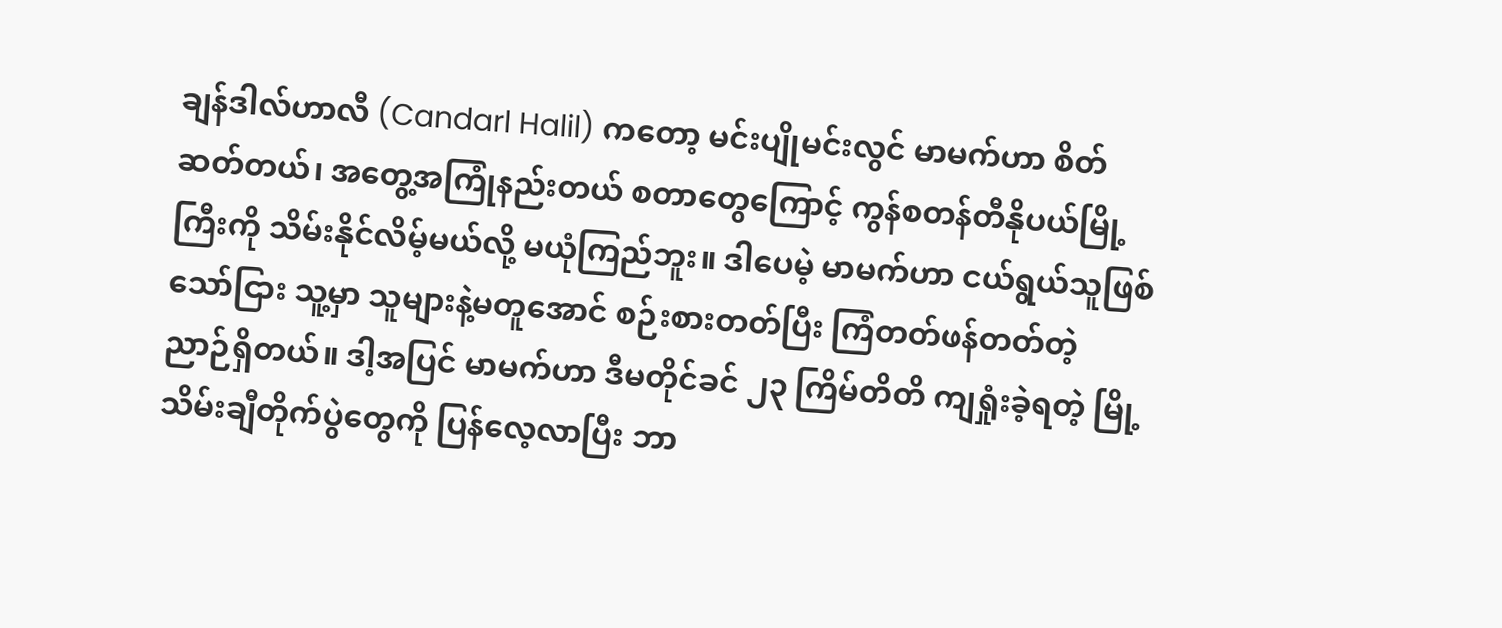ချန်ဒါလ်ဟာလီ (Candarl Halil) ကတော့ မင်းပျိုမင်းလွင် မာမက်ဟာ စိတ်ဆတ်တယ်၊ အတွေ့အကြုံနည်းတယ် စတာတွေကြောင့် ကွန်စတန်တီနိုပယ်မြို့ကြီးကို သိမ်းနိုင်လိမ့်မယ်လို့ မယုံကြည်ဘူး။ ဒါပေမဲ့ မာမက်ဟာ ငယ်ရွယ်သူဖြစ်သော်ငြား သူ့မှာ သူများနဲ့မတူအောင် စဉ်းစားတတ်ပြီး ကြံတတ်ဖန်တတ်တဲ့ ညာဉ်ရှိတယ်။ ဒါ့အပြင် မာမက်ဟာ ဒီမတိုင်ခင် ၂၃ ကြိမ်တိတိ ကျရှုံးခဲ့ရတဲ့ မြို့သိမ်းချီတိုက်ပွဲတွေကို ပြန်လေ့လာပြီး ဘာ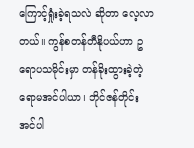ကြောင့်ရှုံးခဲ့ရသလဲ ဆိုတာ လေ့လာတယ်။ ကွန်စတန်တီနိုပယ်ဟာ ဥရောပသမိုင်းမှာ တန်ခိုးထွားခဲ့တဲ့ ရောမအင်ပါယာ၊ ဘိုင်ဇန်တိုင်းအင်ပါ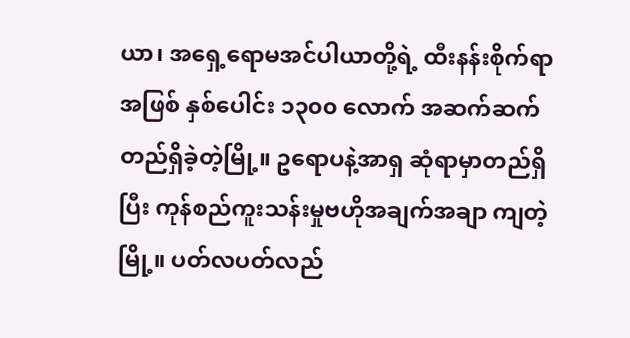ယာ၊ အရှေ့ရောမအင်ပါယာတို့ရဲ့ ထီးနန်းစိုက်ရာအဖြစ် နှစ်ပေါင်း ၁၃၀၀ လောက် အဆက်ဆက် တည်ရှိခဲ့တဲ့မြို့။ ဥရောပနဲ့အာရှ ဆုံရာမှာတည်ရှိပြီး ကုန်စည်ကူးသန်းမှုဗဟိုအချက်အချာ ကျတဲ့မြို့။ ပတ်လပတ်လည်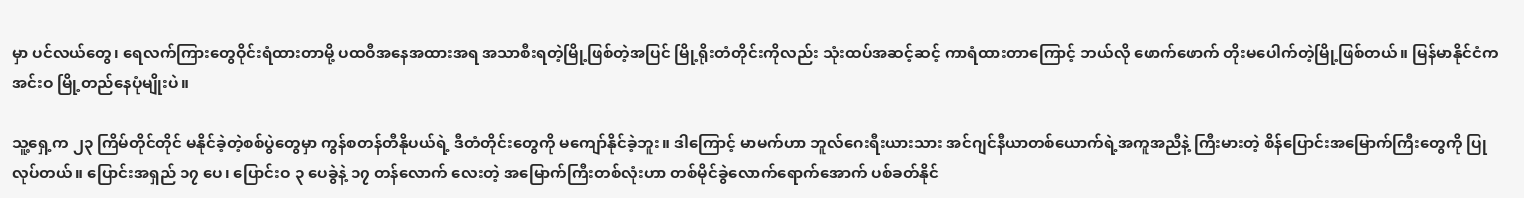မှာ ပင်လယ်တွေ၊ ရေလက်ကြားတွေဝိုင်းရံထားတာမို့ ပထဝီအနေအထားအရ အသာစီးရတဲ့မြို့ဖြစ်တဲ့အပြင် မြို့ရိုးတံတိုင်းကိုလည်း သုံးထပ်အဆင့်ဆင့် ကာရံထားတာကြောင့် ဘယ်လို ဖောက်ဖောက် တိုးမပေါက်တဲ့မြို့ဖြစ်တယ်။ မြန်မာနိုင်ငံက အင်းဝ မြို့တည်နေပုံမျိုးပဲ။

သူ့ရှေ့က ၂၃ ကြိမ်တိုင်တိုင် မနိုင်ခဲ့တဲ့စစ်ပွဲတွေမှာ ကွန်စတန်တီနိုပယ်ရဲ့ ဒီတံတိုင်းတွေကို မကျော်နိုင်ခဲ့ဘူး။ ဒါကြောင့် မာမက်ဟာ ဘူလ်ဂေးရီးယားသား အင်ဂျင်နီယာတစ်ယောက်ရဲ့အကူအညီနဲ့ ကြီးမားတဲ့ စိန်ပြောင်းအမြောက်ကြီးတွေကို ပြုလုပ်တယ်။ ပြောင်းအရှည် ၁၇ ပေ၊ ပြောင်းဝ ၃ ပေခွဲနဲ့ ၁၇ တန်လောက် လေးတဲ့ အမြောက်ကြီးတစ်လုံးဟာ တစ်မိုင်ခွဲလောက်ရောက်အောက် ပစ်ခတ်နိုင်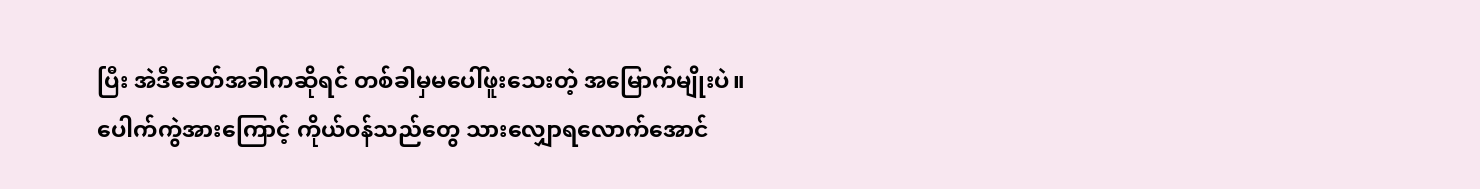ပြီး အဲဒီခေတ်အခါကဆိုရင် တစ်ခါမှမပေါ်ဖူးသေးတဲ့ အမြောက်မျိုးပဲ။ ပေါက်ကွဲအားကြောင့် ကိုယ်ဝန်သည်တွေ သားလျှောရလောက်အောင်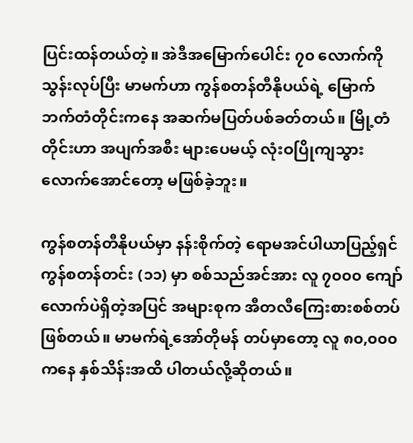ပြင်းထန်တယ်တဲ့။ အဲဒီအမြောက်ပေါင်း ၇၀ လောက်ကို သွန်းလုပ်ပြီး မာမက်ဟာ ကွန်စတန်တီနိုပယ်ရဲ့ မြောက်ဘက်တံတိုင်းကနေ အဆက်မပြတ်ပစ်ခတ်တယ်။ မြို့တံတိုင်းဟာ အပျက်အစီး များပေမယ့် လုံးဝပြိုကျသွားလောက်အောင်တော့ မဖြစ်ခဲ့ဘူး။

ကွန်စတန်တီနိုပယ်မှာ နန်းစိုက်တဲ့ ရောမအင်ပါယာပြည့်ရှင် ကွန်စတန်တင်း (၁၁) မှာ စစ်သည်အင်အား လူ ၇၀၀၀ ကျော်လောက်ပဲရှိတဲ့အပြင် အများစုက အီတလီကြေးစားစစ်တပ်ဖြစ်တယ်။ မာမက်ရဲ့အော်တိုမန် တပ်မှာတော့ လူ ၈၀,၀၀၀ ကနေ နှစ်သိန်းအထိ ပါတယ်လို့ဆိုတယ်။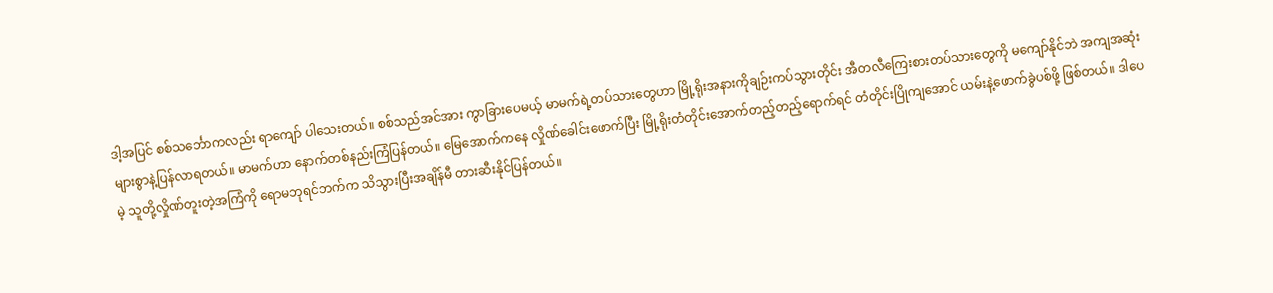ဒါ့အပြင် စစ်သင်္ဘောကလည်း ရာကျော် ပါသေးတယ်။ စစ်သည်အင်အား ကွာခြားပေမယ့် မာမက်ရဲ့တပ်သားတွေဟာ မြို့ရိုးအနားကိုချဉ်းကပ်သွားတိုင်း အီတလီကြေးစားတပ်သားတွေကို မကျော်နိုင်ဘဲ အကျအဆုံးများစွာနဲ့ပြန်လာရတယ်။ မာမက်ဟာ နောက်တစ်နည်းကြံပြန်တယ်။ မြေအောက်ကနေ လှိုဏ်ခေါင်းဖောက်ပြီး မြို့ရိုးတံတိုင်းအောက်တည့်တည့်ရောက်ရင် တံတိုင်းပြိုကျအောင် ယမ်းနဲ့ဖောက်ခွဲပစ်ဖို့ ဖြစ်တယ်။ ဒါပေမဲ့ သူတို့လှိုဏ်တူးတဲ့အကြံကို ရောမဘုရင်ဘက်က သိသွားပြီးအချိန်မီ တားဆီးနိုင်ပြန်တယ်။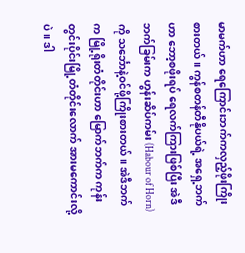မာမက်ဟာ ရေကြောင်းဘက်ကလှည့်ဖိုးကြိုးစားတယ်။ ကွန်စတန်တီနိုပယ်ရဲ့ အရှေ့ဘက်ဟာ ဘော့စဖိုးရပ် ရေလက်ကြားဖြစ်ပြီး အဲဒီဘက်ခြမ်းက ဟွန်းဆိပ်ကမ်း (Habour of Horn) ကို သင်္ဘောနဲ့ဝင်ဖို့ကြိုးစားတယ်။ အဲဒီဘက်က မြို့ရိုးတံတိုင်းဟာ မြောက်ဘက်က ကုန်းတွင်းပိုင်းမြို့တံတိုင်းလောက် အားမကောင်းလို့ပဲ။ ဒါ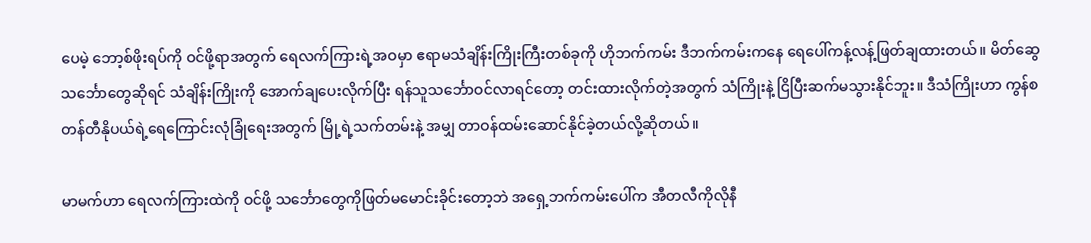ပေမဲ့ ဘော့စ်ဖိုးရပ်ကို ဝင်ဖို့ရာအတွက် ရေလက်ကြားရဲ့အဝမှာ ဧရာမသံချိန်းကြိုးကြီးတစ်ခုကို ဟိုဘက်ကမ်း ဒီဘက်ကမ်းကနေ ရေပေါ်ကန့်လန့်ဖြတ်ချထားတယ်။ မိတ်ဆွေသင်္ဘောတွေဆိုရင် သံချိန်းကြိုးကို အောက်ချပေးလိုက်ပြီး ရန်သူသင်္ဘောဝင်လာရင်တော့ တင်းထားလိုက်တဲ့အတွက် သံကြိုးနဲ့ ငြိပြီးဆက်မသွားနိုင်ဘူး။ ဒီသံကြိုးဟာ ကွန်စတန်တီနိုပယ်ရဲ့ရေကြောင်းလုံခြုံရေးအတွက် မြို့ရဲ့သက်တမ်းနဲ့ အမျှ တာဝန်ထမ်းဆောင်နိုင်ခဲ့တယ်လို့ဆိုတယ်။

မာမက်ဟာ ရေလက်ကြားထဲကို ဝင်ဖို့ သင်္ဘောတွေကိုဖြတ်မမောင်းခိုင်းတော့ဘဲ အရှေ့ဘက်ကမ်းပေါ်က အီတလီကိုလိုနီ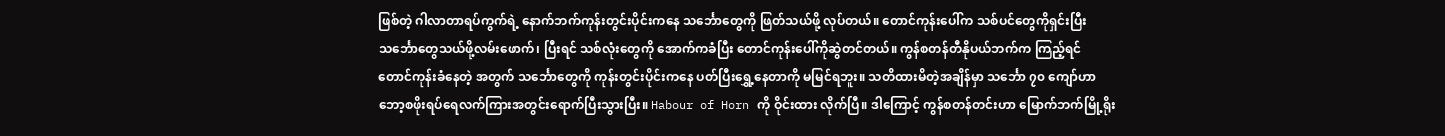ဖြစ်တဲ့ ဂါလာတာရပ်ကွက်ရဲ့ နောက်ဘက်ကုန်းတွင်းပိုင်းကနေ သင်္ဘောတွေကို ဖြတ်သယ်ဖို့ လုပ်တယ်။ တောင်ကုန်းပေါ်က သစ်ပင်တွေကိုရှင်းပြီး သင်္ဘောတွေသယ်ဖို့လမ်းဖောက်၊ ပြီးရင် သစ်လုံးတွေကို အောက်ကခံပြီး တောင်ကုန်းပေါ်ကိုဆွဲတင်တယ်။ ကွန်စတန်တီနိုပယ်ဘက်က ကြည့်ရင် တောင်ကုန်းခံနေတဲ့ အတွက် သင်္ဘောတွေကို ကုန်းတွင်းပိုင်းကနေ ပတ်ပြီးရွှေ့နေတာကို မမြင်ရဘူး။ သတိထားမိတဲ့အချိန်မှာ သင်္ဘော ၇၀ ကျော်ဟာ ဘော့စဖိုးရပ်ရေလက်ကြားအတွင်းရောက်ပြီးသွားပြီး။ Habour of Horn ကို ဝိုင်းထား လိုက်ပြီ။ ဒါကြောင့် ကွန်စတန်တင်းဟာ မြောက်ဘက်မြို့ရိုး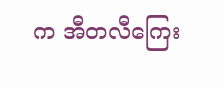က အီတလီကြေး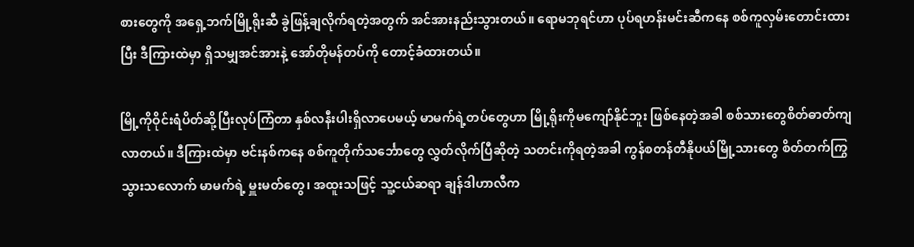စားတွေကို အရှေ့ဘက်မြို့ရိုးဆီ ခွဲဖြန့်ချလိုက်ရတဲ့အတွက် အင်အားနည်းသွားတယ်။ ရောမဘုရင်ဟာ ပုပ်ရဟန်းမင်းဆီကနေ စစ်ကူလှမ်းတောင်းထားပြီး ဒီကြားထဲမှာ ရှိသမျှအင်အားနဲ့ အော်တိုမန်တပ်ကို တောင့်ခံထားတယ်။

မြို့ကိုဝိုင်းရံပိတ်ဆို့ပြီးလုပ်ကြံတာ နှစ်လနီးပါးရှိလာပေမယ့် မာမက်ရဲ့တပ်တွေဟာ မြို့ရိုးကိုမကျော်နိုင်ဘူး ဖြစ်နေတဲ့အခါ စစ်သားတွေစိတ်ဓာတ်ကျလာတယ်။ ဒီကြားထဲမှာ ဗင်းနစ်ကနေ စစ်ကူတိုက်သင်္ဘောတွေ လွှတ်လိုက်ပြီဆိုတဲ့ သတင်းကိုရတဲ့အခါ ကွန်စတန်တီနိုပယ်မြို့သားတွေ စိတ်တက်ကြွသွားသလောက် မာမက်ရဲ့ မှူးမတ်တွေ၊ အထူးသဖြင့် သူ့ငယ်ဆရာ ချန်ဒါဟာလီက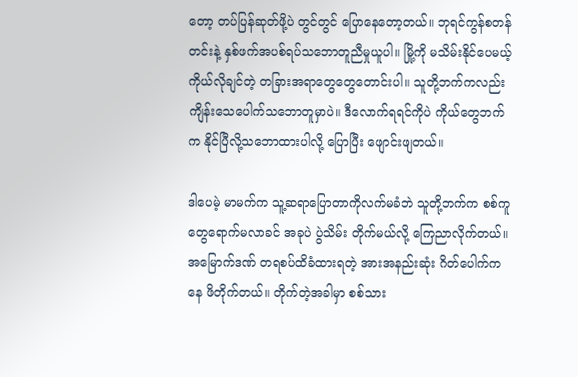တော့ တပ်ပြန်ဆုတ်ဖို့ပဲ တွင်တွင် ပြောနေတော့တယ်။ ဘုရင်ကွန်စတန်တင်းနဲ့ နှစ်ဖက်အပစ်ရပ်သဘောတူညီမှုယူပါ။ မြို့ကို မသိမ်းနိုင်ပေမယ့် ကိုယ်လိုချင်တဲ့ တခြားအရာတွေတွေတောင်းပါ။ သူတို့ဘက်ကလည်း ကျိန်းသေပေါက်သဘောတူမှာပဲ။ ဒီလောက်ရရင်ကိုပဲ ကိုယ်တွေဘက်က နိုင်ပြီလို့သဘောထားပါလို့ ပြောပြီး ဖျောင်းဖျတယ်။

ဒါပေမဲ့ မာမက်က သူ့ဆရာပြောတာကိုလက်မခံဘဲ သူတို့ဘက်က စစ်ကူတွေရောက်မလာခင် အခုပဲ ပွဲသိမ်း တိုက်မယ်လို့ ကြေညာလိုက်တယ်။ အမြောက်ဒဏ် တရစပ်ထိခံထားရတဲ့ အားအနည်းဆုံး ဂိတ်ပေါက်ကနေ ဖိတိုက်တယ်။ တိုက်တဲ့အခါမှာ စစ်သား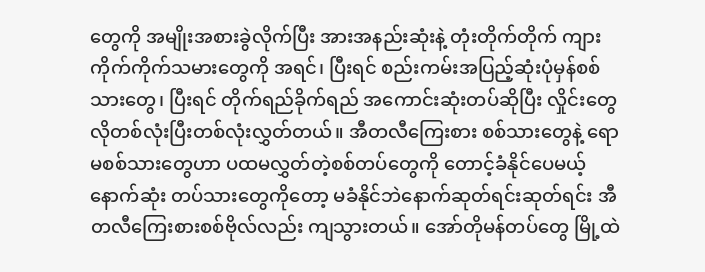တွေကို အမျိုးအစားခွဲလိုက်ပြီး အားအနည်းဆုံးနဲ့ တုံးတိုက်တိုက် ကျားကိုက်ကိုက်သမားတွေကို အရင်၊ ပြီးရင် စည်းကမ်းအပြည့်ဆုံးပုံမှန်စစ်သားတွေ၊ ပြီးရင် တိုက်ရည်ခိုက်ရည် အကောင်းဆုံးတပ်ဆိုပြီး လှိုင်းတွေလိုတစ်လုံးပြီးတစ်လုံးလွှတ်တယ်။ အီတလီကြေးစား စစ်သားတွေနဲ့ ရောမစစ်သားတွေဟာ ပထမလွှတ်တဲ့စစ်တပ်တွေကို တောင့်ခံနိုင်ပေမယ့် နောက်ဆုံး တပ်သားတွေကိုတော့ မခံနိုင်ဘဲနောက်ဆုတ်ရင်းဆုတ်ရင်း အီတလီကြေးစားစစ်ဗိုလ်လည်း ကျသွားတယ်။ အော်တိုမန်တပ်တွေ မြို့ထဲ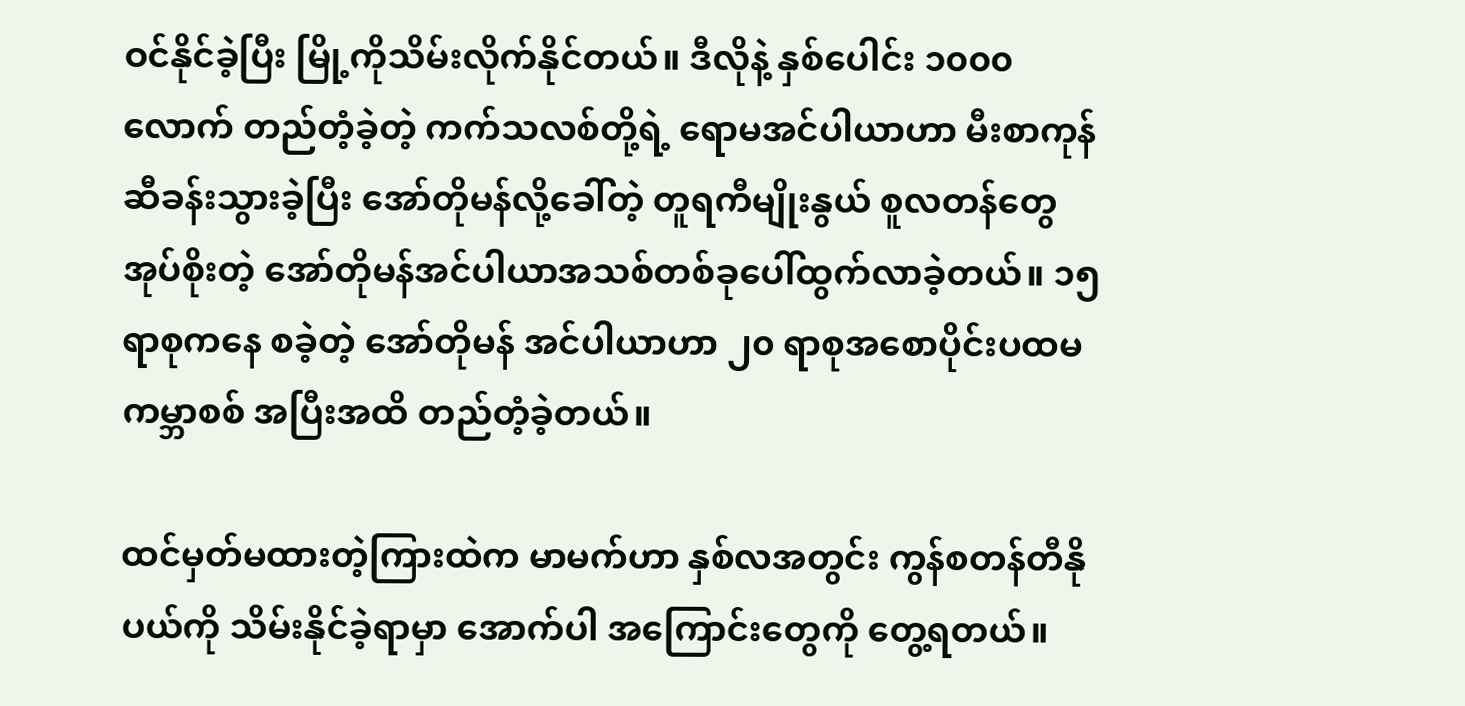ဝင်နိုင်ခဲ့ပြီး မြို့ကိုသိမ်းလိုက်နိုင်တယ်။ ဒီလိုနဲ့ နှစ်ပေါင်း ၁၀၀၀ လောက် တည်တံ့ခဲ့တဲ့ ကက်သလစ်တို့ရဲ့ ရောမအင်ပါယာဟာ မီးစာကုန်ဆီခန်းသွားခဲ့ပြီး အော်တိုမန်လို့ခေါ်တဲ့ တူရကီမျိုးနွယ် စူလတန်တွေအုပ်စိုးတဲ့ အော်တိုမန်အင်ပါယာအသစ်တစ်ခုပေါ်ထွက်လာခဲ့တယ်။ ၁၅ ရာစုကနေ စခဲ့တဲ့ အော်တိုမန် အင်ပါယာဟာ ၂၀ ရာစုအစောပိုင်းပထမကမ္ဘာစစ် အပြီးအထိ တည်တံ့ခဲ့တယ်။

ထင်မှတ်မထားတဲ့ကြားထဲက မာမက်ဟာ နှစ်လအတွင်း ကွန်စတန်တီနိုပယ်ကို သိမ်းနိုင်ခဲ့ရာမှာ အောက်ပါ အကြောင်းတွေကို တွေ့ရတယ်။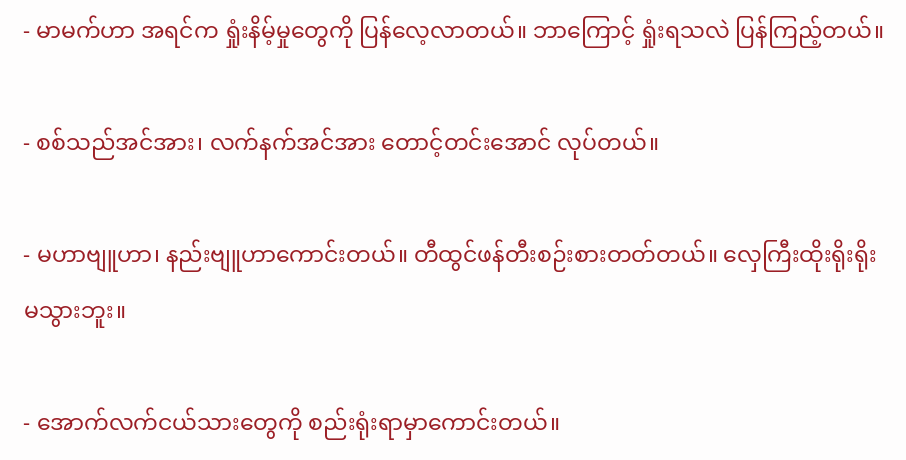- မာမက်ဟာ အရင်က ရှုံးနိမ့်မှုတွေကို ပြန်လေ့လာတယ်။ ဘာကြောင့် ရှုံးရသလဲ ပြန်ကြည့်တယ်။

- စစ်သည်အင်အား၊ လက်နက်အင်အား တောင့်တင်းအောင် လုပ်တယ်။

- မဟာဗျူဟာ၊ နည်းဗျူဟာကောင်းတယ်။ တီထွင်ဖန်တီးစဉ်းစားတတ်တယ်။ လှေကြီးထိုးရိုးရိုးမသွားဘူး။

- အောက်လက်ငယ်သားတွေကို စည်းရုံးရာမှာကောင်းတယ်။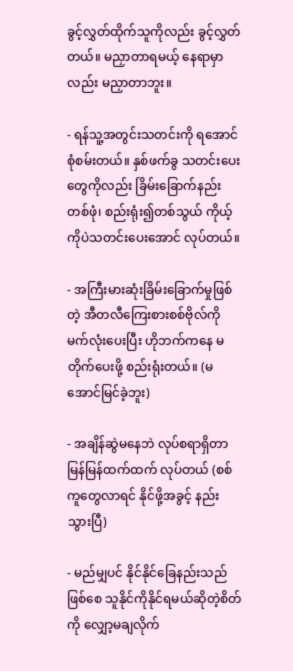ခွင့်လွှတ်ထိုက်သူကိုလည်း ခွင့်လွှတ်တယ်။ မညှာတာရမယ့် နေရာမှာလည်း မညှာတာဘူး။

- ရန်သူ့အတွင်းသတင်းကို ရအောင် စုံစမ်းတယ်။ နှစ်ဖက်ခွ သတင်းပေးတွေကိုလည်း ခြိမ်းခြောက်နည်း တစ်ဖုံ၊ စည်းရုံး၍တစ်သွယ် ကိုယ့်ကိုပဲသတင်းပေးအောင် လုပ်တယ်။

- အကြီးမားဆုံးခြိမ်းခြောက်မှုဖြစ်တဲ့ အီတလီကြေးစားစစ်ဗိုလ်ကို မက်လုံးပေးပြီး ဟိုဘက်ကနေ မတိုက်ပေးဖို့ စည်းရုံးတယ်။ (မအောင်မြင်ခဲ့ဘူး)

- အချိန်ဆွဲမနေဘဲ လုပ်စရာရှိတာ မြန်မြန်ထက်ထက် လုပ်တယ် (စစ်ကူတွေလာရင် နိုင်ဖို့အခွင့် နည်းသွားပြီ)

- မည်မျှပင် နိုင်နိုင်ခြေနည်းသည်ဖြစ်စေ သူနိုင်ကိုနိုင်ရမယ်ဆိုတဲ့စိတ်ကို လျှော့မချလိုက်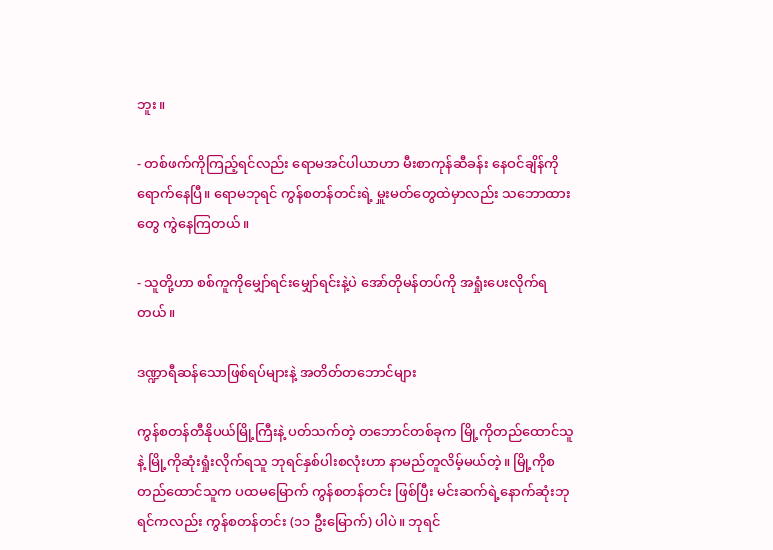ဘူး။

- တစ်ဖက်ကိုကြည့်ရင်လည်း ရောမအင်ပါယာဟာ မီးစာကုန်ဆီခန်း နေဝင်ချိန်ကို ရောက်နေပြီ။ ရောမဘုရင် ကွန်စတန်တင်းရဲ့ မှူးမတ်တွေထဲမှာလည်း သဘောထားတွေ ကွဲနေကြတယ်။

- သူတို့ဟာ စစ်ကူကိုမျှော်ရင်းမျှော်ရင်းနဲ့ပဲ အော်တိုမန်တပ်ကို အရှုံးပေးလိုက်ရတယ်။

ဒဏ္ဍာရီဆန်သောဖြစ်ရပ်များနဲ့ အတိတ်တဘောင်များ

ကွန်စတန်တီနိုပယ်မြို့ကြီးနဲ့ ပတ်သက်တဲ့ တဘောင်တစ်ခုက မြို့ကိုတည်ထောင်သူနဲ့ မြို့ကိုဆုံးရှုံးလိုက်ရသူ ဘုရင်နှစ်ပါးစလုံးဟာ နာမည်တူလိမ့်မယ်တဲ့။ မြို့ကိုစတည်ထောင်သူက ပထမမြောက် ကွန်စတန်တင်း ဖြစ်ပြီး မင်းဆက်ရဲ့နောက်ဆုံးဘုရင်ကလည်း ကွန်စတန်တင်း (၁၁ ဦးမြောက်) ပါပဲ။ ဘုရင်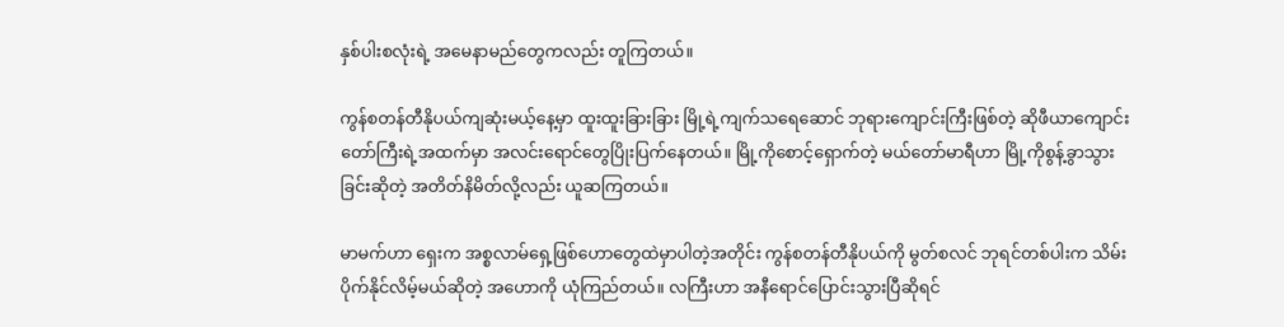နှစ်ပါးစလုံးရဲ့ အမေနာမည်တွေကလည်း တူကြတယ်။

ကွန်စတန်တီနိုပယ်ကျဆုံးမယ့်နေ့မှာ ထူးထူးခြားခြား မြို့ရဲ့ကျက်သရေဆောင် ဘုရားကျောင်းကြီးဖြစ်တဲ့ ဆိုဖီယာကျောင်းတော်ကြီးရဲ့အထက်မှာ အလင်းရောင်တွေပြိုးပြက်နေတယ်။ မြို့ကိုစောင့်ရှောက်တဲ့ မယ်တော်မာရီဟာ မြို့ကိုစွန့်ခွာသွားခြင်းဆိုတဲ့ အတိတ်နိမိတ်လို့လည်း ယူဆကြတယ်။

မာမက်ဟာ ရှေးက အစ္စလာမ်ရှေ့ဖြစ်ဟောတွေထဲမှာပါတဲ့အတိုင်း ကွန်စတန်တီနိုပယ်ကို မွတ်စလင် ဘုရင်တစ်ပါးက သိမ်းပိုက်နိုင်လိမ့်မယ်ဆိုတဲ့ အဟောကို ယုံကြည်တယ်။ လကြီးဟာ အနီရောင်ပြောင်းသွားပြီဆိုရင်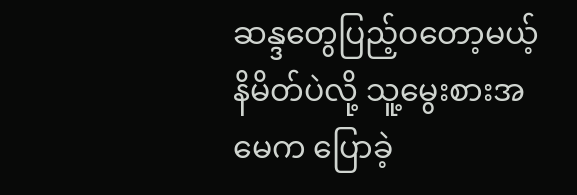ဆန္ဒတွေပြည့်ဝတော့မယ့်နိမိတ်ပဲလို့ သူ့မွေးစားအမေက ပြောခဲ့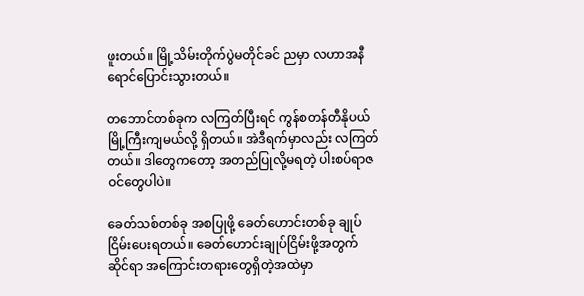ဖူးတယ်။ မြို့သိမ်းတိုက်ပွဲမတိုင်ခင် ညမှာ လဟာအနီရောင်ပြောင်းသွားတယ်။

တဘောင်တစ်ခုက လကြတ်ပြီးရင် ကွန်စတန်တီနိုပယ်မြို့ကြီးကျမယ်လို့ ရှိတယ်။ အဲဒီရက်မှာလည်း လကြတ်တယ်။ ဒါတွေကတော့ အတည်ပြုလို့မရတဲ့ ပါးစပ်ရာဇဝင်တွေပါပဲ။

ခေတ်သစ်တစ်ခု အစပြုဖို့ ခေတ်ဟောင်းတစ်ခု ချုပ်ငြိမ်းပေးရတယ်။ ခေတ်ဟောင်းချုပ်ငြိမ်းဖို့အတွက် ဆိုင်ရာ အကြောင်းတရားတွေရှိတဲ့အထဲမှာ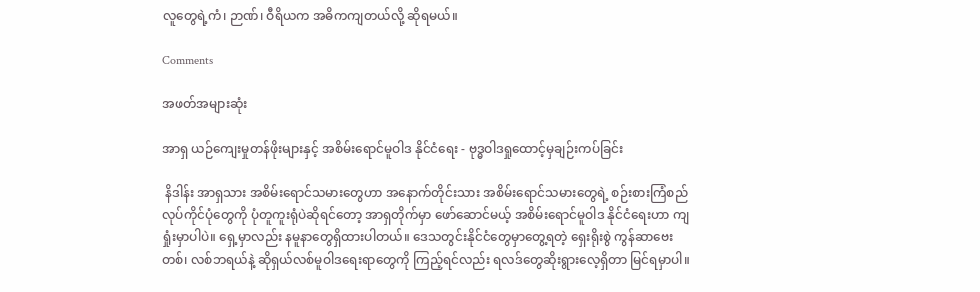လူတွေရဲ့ကံ၊ ဉာဏ်၊ ဝီရိယက အဓိကကျတယ်လို့ ဆိုရမယ်။

Comments

အဖတ်အများဆုံး

အာရှ ယဉ်ကျေးမှုတန်ဖိုးများနှင့် အစိမ်းရောင်မူဝါဒ နိုင်ငံရေး - ဗုဒ္ဓဝါဒရှုထောင့်မှချဉ်းကပ်ခြင်း

 နိဒါန်း အာရှသား အစိမ်းရောင်သမားတွေဟာ အနောက်တိုင်းသား အစိမ်းရောင်သမားတွေရဲ့ စဉ်းစားကြံစည် လုပ်ကိုင်ပုံတွေကို ပုံတူကူးရုံပဲဆိုရင်တော့ အာရှတိုက်မှာ ဖော်ဆောင်မယ့် အစိမ်းရောင်မူဝါဒ နိုင်ငံရေးဟာ ကျရှုံးမှာပါပဲ။ ရှေ့မှာလည်း နမူနာတွေရှိထားပါတယ်။ ဒေသတွင်းနိုင်ငံတွေမှာတွေ့ရတဲ့ ရှေးရိုးစွဲ ကွန်ဆာဗေးတစ်၊ လစ်ဘရယ်နဲ့ ဆိုရှယ်လစ်မူဝါဒရေးရာတွေကို ကြည့်ရင်လည်း ရလဒ်တွေဆိုးရွားလေ့ရှိတာ မြင်ရမှာပါ။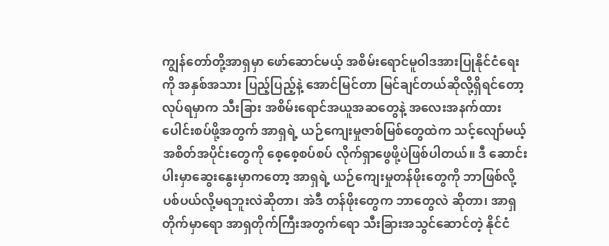ကျွန်တော်တို့အာရှမှာ ဖော်ဆောင်မယ့် အစိမ်းရောင်မူဝါဒအားပြုနိုင်ငံရေးကို အနှစ်အသား ပြည့်ပြည့်နဲ့ အောင်မြင်တာ မြင်ချင်တယ်ဆိုလို့ရှိရင်တော့ လုပ်ရမှာက သီးခြား အစိမ်းရောင်အယူအဆတွေနဲ့ အလေးအနက်ထား ပေါင်းစပ်ဖို့အတွက် အာရှရဲ့ ယဉ်ကျေးမှုဇာစ်မြစ်တွေထဲက သင့်လျော်မယ့် အစိတ်အပိုင်းတွေကို စေ့စေ့စပ်စပ် လိုက်ရှာဖွေဖို့ပဲဖြစ်ပါတယ်။ ဒီ ဆောင်းပါးမှာဆွေးနွေးမှာကတော့ အာရှရဲ့ ယဉ်ကျေးမှုတန်ဖိုးတွေကို ဘာဖြစ်လို့ ပစ်ပယ်လို့မရဘူးလဲဆိုတာ၊ အဲဒီ တန်ဖိုးတွေက ဘာတွေလဲ ဆိုတာ၊ အာရှတိုက်မှာရော အာရှတိုက်ကြီးအတွက်ရော သီးခြားအသွင်ဆောင်တဲ့ နိုင်ငံ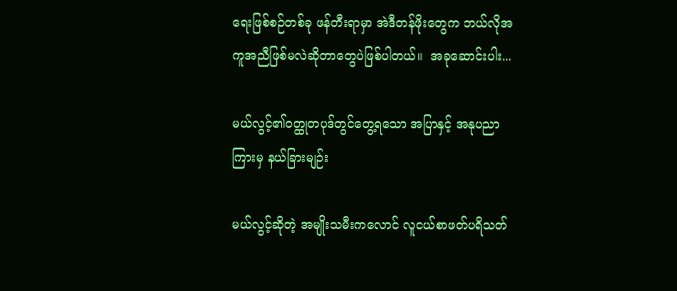ရေးဖြစ်စဉ်တစ်ခု ဖန်တီးရာမှာ အဲဒီတန်ဖိုးတွေက ဘယ်လိုအကူအညီဖြစ်မလဲဆိုတာတွေပဲဖြစ်ပါတယ်။  အခုဆောင်းပါး...

မယ်လွင့်၏ဝတ္ထုတပုဒ်တွင်တွေ့ရသော အပြာနှင့် အနုပညာကြားမှ နယ်ခြားမျဉ်း

မယ်လွင့်ဆိုတဲ့ အမျိုးသမီးကလောင် လူငယ်စာဖတ်ပရိသတ်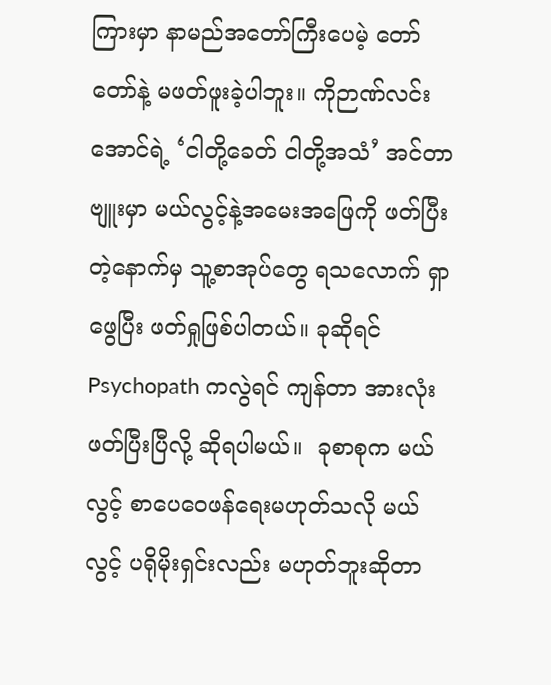ကြားမှာ နာမည်အတော်ကြီးပေမဲ့ တော်တော်နဲ့ မဖတ်ဖူးခဲ့ပါဘူး။ ကိုဉာဏ်လင်းအောင်ရဲ့ ‘ငါတို့ခေတ် ငါတို့အသံ’ အင်တာဗျူးမှာ မယ်လွင့်နဲ့အမေးအဖြေကို ဖတ်ပြီးတဲ့နောက်မှ သူ့စာအုပ်တွေ ရသလောက် ရှာဖွေပြီး ဖတ်ရှုဖြစ်ပါတယ်။ ခုဆိုရင် Psychopath ကလွဲရင် ကျန်တာ အားလုံးဖတ်ပြီးပြီလို့ ဆိုရပါမယ်။  ခုစာစုက မယ်လွင့် စာပေဝေဖန်ရေးမဟုတ်သလို မယ်လွင့် ပရိုမိုးရှင်းလည်း မဟုတ်ဘူးဆိုတာ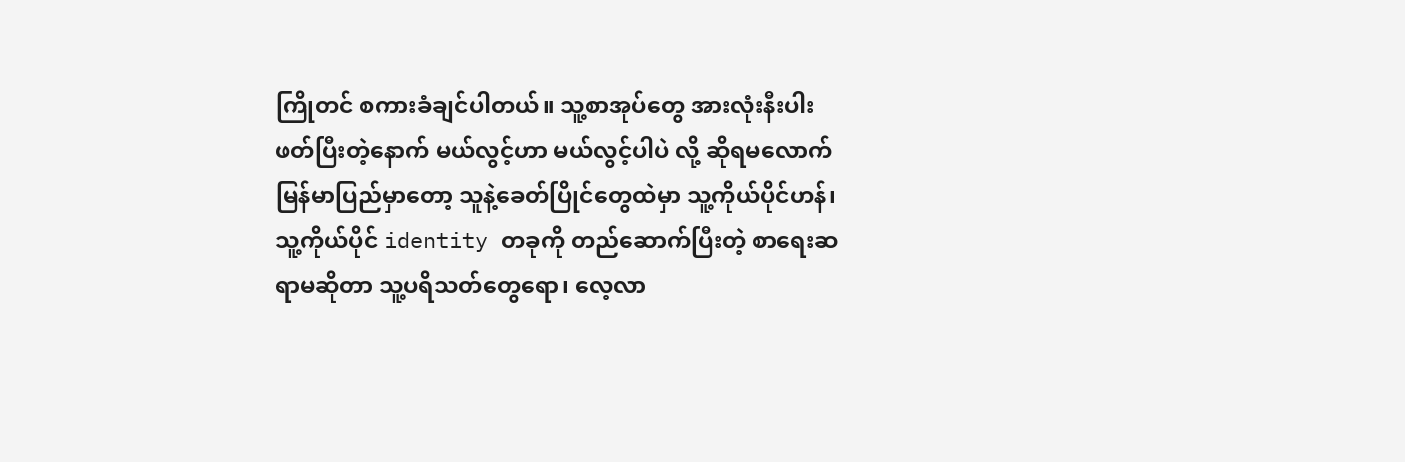ကြိုတင် စကားခံချင်ပါတယ်။ သူ့စာအုပ်တွေ အားလုံးနီးပါးဖတ်ပြီးတဲ့နောက် မယ်လွင့်ဟာ မယ်လွင့်ပါပဲ လို့ ဆိုရမလောက် မြန်မာပြည်မှာတော့ သူနဲ့ခေတ်ပြိုင်တွေထဲမှာ သူ့ကိုယ်ပိုင်ဟန်၊ သူ့ကိုယ်ပိုင် identity တခုကို တည်ဆောက်ပြီးတဲ့ စာရေးဆရာမဆိုတာ သူ့ပရိသတ်တွေရော၊ လေ့လာ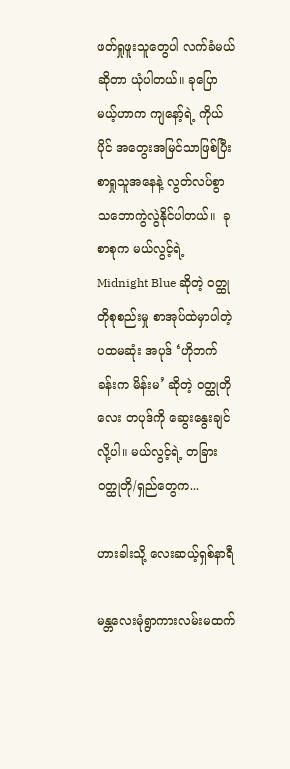ဖတ်ရှုဖူးသူတွေပါ လက်ခံမယ်ဆိုတာ ယုံပါတယ်။ ခုပြောမယ့်ဟာက ကျနော့်ရဲ့ ကိုယ်ပိုင် အတွေးအမြင်သာဖြစ်ပြီး စာရှုသူအနေနဲ့ လွတ်လပ်စွာ သဘောကွဲလွဲနိုင်ပါတယ်။  ခု စာစုက မယ်လွင့်ရဲ့ Midnight Blue ဆိုတဲ့ ဝတ္ထုတိုစုစည်းမှု စာအုပ်ထဲမှာပါတဲ့ ပထမဆုံး အပုဒ် ‘ဟိုဘက်ခန်းက မိန်းမ’ ဆိုတဲ့ ဝတ္ထုတိုလေး တပုဒ်ကို ဆွေးနွေးချင်လို့ပါ။ မယ်လွင့်ရဲ့ တခြား ဝတ္ထုတို/ရှည်တွေက...

ဟားခါးသို့ လေးဆယ့်ရှစ်နာရီ

မန္တလေးမုံရွာကားလမ်းမထက်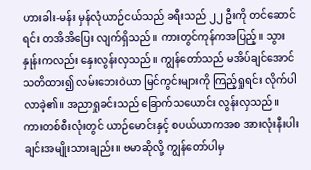ဟားခါး-မန်း မှန်လုံယာဉ်ငယ်သည် ခရီးသည် ၂၂ ဦးကို တင်ဆောင်ရင်း တအိအိပြေး လျက်ရှိသည်။ ကားတွင်ကုန်ကအပြည့်။ သွားနှုန်းကလည်း နှေးလွန်းလှသည်။ ကျွန်တော်သည် မအိပ်ချင်အောင် သတိထား၍ လမ်းဘေးဝဲယာ မြင်ကွင်းများကို ကြည့်ရှုရင်း လိုက်ပါလာခဲ့၏။ အညာရှုခင်းသည် ခြောက်သယောင်း လွန်းလှသည်။ ကားတစ်စီးလုံးတွင် ယာဉ်မောင်းနှင့် စပယ်ယာကအစ အားလုံးနီးပါး ချင်းအမျိုးသားချည်း။ ဗမာဆိုလို့ ကျွန်တော်ပါမှ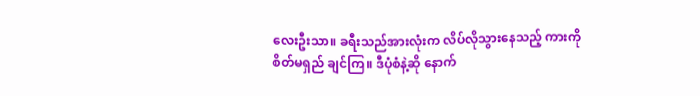လေးဦးသာ။ ခရီးသည်အားလုံးက လိပ်လိုသွားနေသည့် ကားကို စိတ်မရှည် ချင်ကြ။ ဒီပုံစံနဲ့ဆို နောက်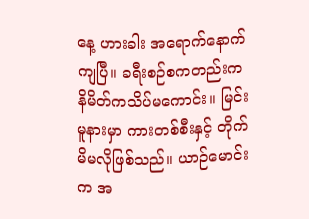နေ့ ဟားခါး အရောက်နောက်ကျပြီ။ ခရီးစဉ်စကတည်းက နိမိတ်ကသိပ်မကောင်း။ မြင်းမူနားမှာ ကားတစ်စီးနှင့် တိုက်မိမလိုဖြစ်သည်။ ယာဉ်မောင်းက အ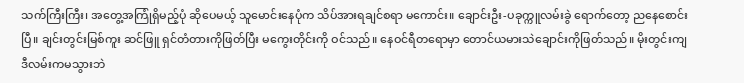သက်ကြီးကြီး၊ အတွေ့အကြုံရှိမည့်ပုံ ဆိုပေမယ့် သူမောင်းနေပုံက သိပ်အားရချင်စရာ မကောင်း။ ချောင်းဦး-ပခုက္ကူလမ်းခွဲ ရောက်တော့ ညနေစောင်းပြီ။ ချင်းတွင်းမြစ်ကူး ဆင်ဖြူ ရှင်တံတားကိုဖြတ်ပြီး မကွေးတိုင်းကို ဝင်သည်။ နေဝင်ရီတရောမှာ တောင်ယမားသဲချောင်းကိုဖြတ်သည်။ မိုးတွင်းကျ ဒီလမ်းကမသွားဘဲ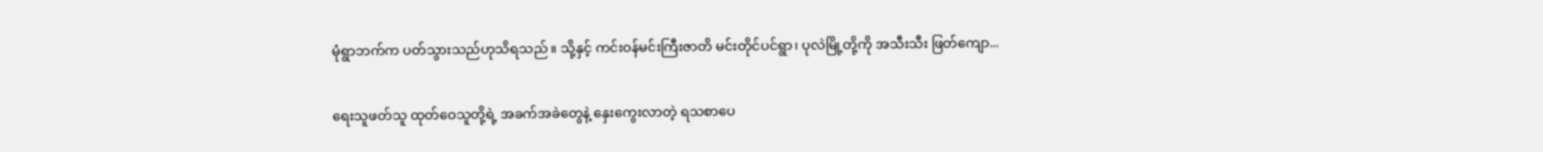မုံရွာဘက်က ပတ်သွားသည်ဟုသိရသည်။ သို့နှင့် ကင်းဝန်မင်းကြီးဇာတိ မင်းတိုင်ပင်ရွာ၊ ပုလဲမြို့တို့ကို အသီးသီး ဖြတ်ကျော...

ရေးသူဖတ်သူ ထုတ်ဝေသူတို့ရဲ့ အခက်အခဲတွေနဲ့ နှေးကွေးလာတဲ့ ရသစာပေ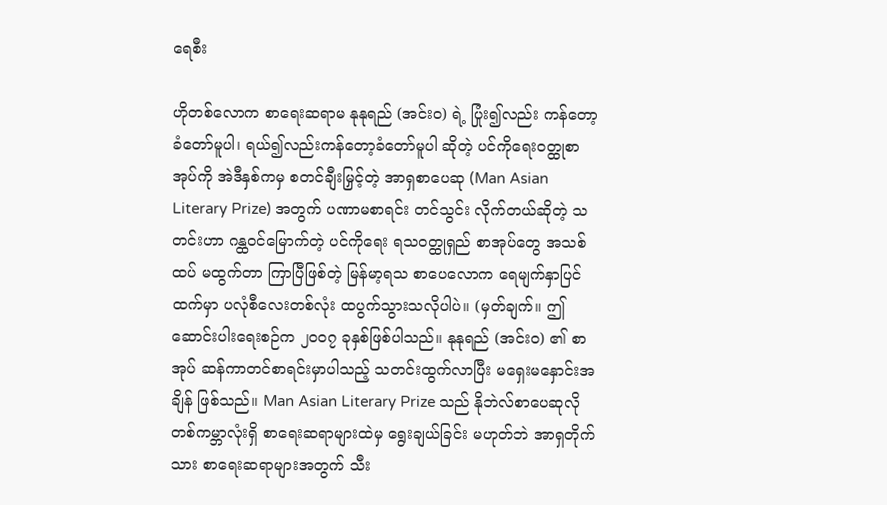ရေစီး

ဟိုတစ်လောက စာရေးဆရာမ နုနုရည် (အင်း၀) ရဲ့ ပြုံး၍လည်း ကန်တော့ခံတော်မူပါ၊ ရယ်၍လည်းကန်တော့ခံတော်မူပါ ဆိုတဲ့ ပင်ကိုရေးဝတ္ထုစာအုပ်ကို အဲဒီနှစ်ကမှ စတင်ချီးမြှင့်တဲ့ အာရှစာပေဆု (Man Asian Literary Prize) အတွက် ပဏာမစာရင်း တင်သွင်း လိုက်တယ်ဆိုတဲ့ သတင်းဟာ ဂန္ထဝင်မြောက်တဲ့ ပင်ကိုရေး ရသဝတ္ထုရှည် စာအုပ်တွေ အသစ်ထပ် မထွက်တာ ကြာပြီဖြစ်တဲ့ မြန်မာ့ရသ စာပေလောက ရေမျက်နှာပြင်ထက်မှာ ပလုံစီလေးတစ်လုံး ထပွက်သွားသလိုပါပဲ။ (မှတ်ချက်။ ဤဆောင်းပါးရေးစဉ်က ၂၀၀၇ ခုနှစ်ဖြစ်ပါသည်။ နုနုရည် (အင်း၀) ၏ စာအုပ် ဆန်ကာတင်စာရင်းမှာပါသည့် သတင်းထွက်လာပြီး မရှေးမနှောင်းအချိန် ဖြစ်သည်။ Man Asian Literary Prize သည် နိုဘဲလ်စာပေဆုလို တစ်ကမ္ဘာလုံးရှိ စာရေးဆရာများထဲမှ ရွေးချယ်ခြင်း မဟုတ်ဘဲ အာရှတိုက်သား စာရေးဆရာများအတွက် သီး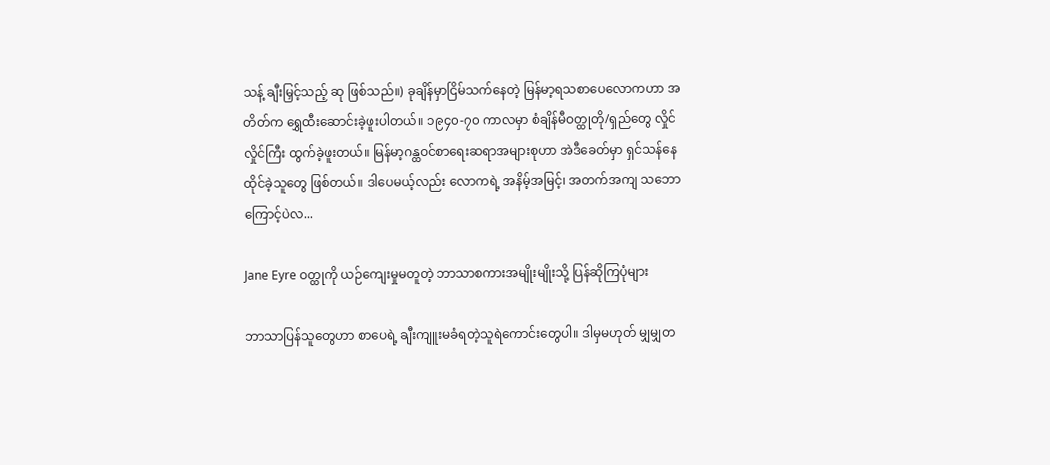သန့် ချီးမြှင့်သည့် ဆု ဖြစ်သည်။) ခုချိန်မှာငြိမ်သက်နေတဲ့ မြန်မာ့ရသစာပေလောကဟာ အတိတ်က ရွှေထီးဆောင်းခဲ့ဖူးပါတယ်။ ၁၉၄၀-၇၀ ကာလမှာ စံချိန်မီဝတ္ထုတို/ရှည်တွေ လှိုင်လှိုင်ကြီး ထွက်ခဲ့ဖူးတယ်။ မြန်မာ့ဂန္ထဝင်စာရေးဆရာအများစုဟာ အဲဒီခေတ်မှာ ရှင်သန်နေထိုင်ခဲ့သူတွေ ဖြစ်တယ်။ ဒါပေမယ့်လည်း လောကရဲ့ အနိမ့်အမြင့်၊ အတက်အကျ သဘောကြောင့်ပဲလ...

Jane Eyre ဝတ္ထုကို ယဉ်ကျေးမှုမတူတဲ့ ဘာသာစကားအမျိုးမျိုးသို့ ပြန်ဆိုကြပုံများ

ဘာသာပြန်သူတွေဟာ စာပေရဲ့ ချီးကျူးမခံရတဲ့သူရဲကောင်းတွေပါ။ ဒါမှမဟုတ် မျှမျှတ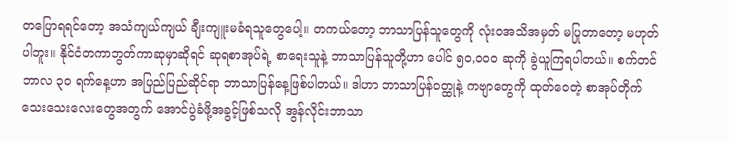တပြောရရင်တော့ အသံကျယ်ကျယ် ချီးကျူးမခံရသူတွေပေါ့။ တကယ်တော့ ဘာသာပြန်သူတွေကို လုံးဝအသိအမှတ် မပြုတာတော့ မဟုတ်ပါဘူး။ နိုင်ငံတကာဘွတ်ကာဆုမှာဆိုရင် ဆုရစာအုပ်ရဲ့ စာရေးသူနဲ့ ဘာသာပြန်သူတို့ဟာ ပေါင် ၅၀,၀၀၀ ဆုကို ခွဲယူကြရပါတယ်။ စက်တင်ဘာလ ၃၀ ရက်နေ့ဟာ အပြည်ပြည်ဆိုင်ရာ ဘာသာပြန်နေ့ဖြစ်ပါတယ်။ ဒါဟာ ဘာသာပြန်ဝတ္ထုနဲ့ ကဗျာတွေကို ထုတ်ဝေတဲ့ စာအုပ်တိုက်သေးသေးလေးတွေအတွက် အောင်ပွဲခံဖို့အခွင့်ဖြစ်သလို အွန်လိုင်းဘာသာ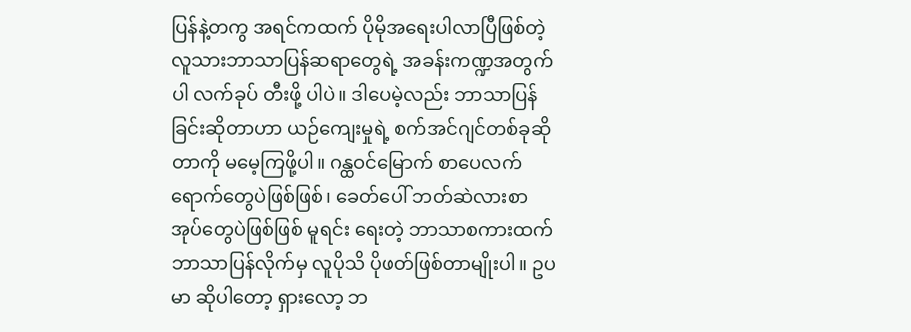ပြန်နဲ့တကွ အရင်ကထက် ပိုမိုအရေးပါလာပြီဖြစ်တဲ့ လူသားဘာသာပြန်ဆရာတွေရဲ့ အခန်းကဏ္ဍအတွက်ပါ လက်ခုပ် တီးဖို့ ပါပဲ။ ဒါပေမဲ့လည်း ဘာသာပြန်ခြင်းဆိုတာဟာ ယဉ်ကျေးမှုရဲ့ စက်အင်ဂျင်တစ်ခုဆိုတာကို မမေ့ကြဖို့ပါ။ ဂန္ထဝင်မြောက် စာပေလက်ရောက်တွေပဲဖြစ်ဖြစ်၊ ခေတ်ပေါ် ဘတ်ဆဲလားစာအုပ်တွေပဲဖြစ်ဖြစ် မူရင်း ရေးတဲ့ ဘာသာစကားထက် ဘာသာပြန်လိုက်မှ လူပိုသိ ပိုဖတ်ဖြစ်တာမျိုးပါ။ ဥပမာ ဆိုပါတော့ ရှားလော့ ဘ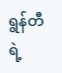ရွန်တီရဲ့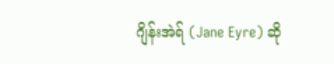ဂျိန်းအဲရ် (Jane Eyre) ဆို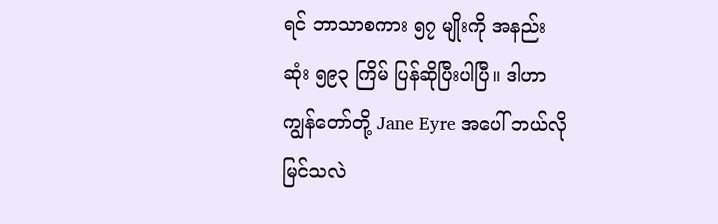ရင် ဘာသာစကား ၅၇ မျိုးကို အနည်းဆုံး ၅၉၃ ကြိမ် ပြန်ဆိုပြီးပါပြီ။ ဒါဟာ ကျွန်တော်တို့ Jane Eyre အပေါ် ဘယ်လိုမြင်သလဲ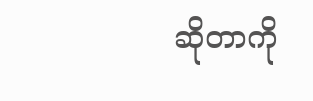ဆိုတာကို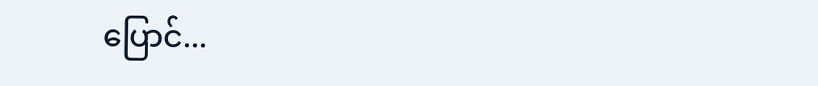ပြောင်...